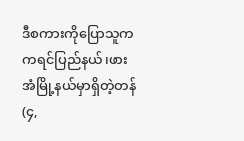ဒီစကားကိုပြောသူကကရင်ပြည်နယ်၊ဖားအံမြို့နယ်မှာရှိတဲ့တန်(၄,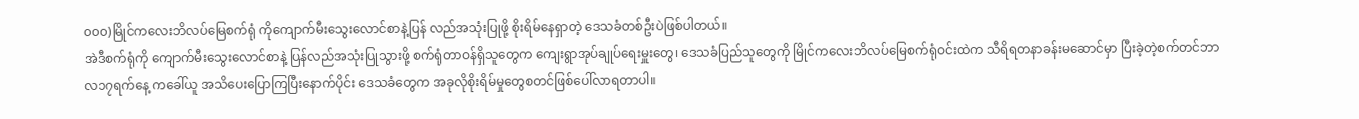၀၀၀)မြိုင်ကလေးဘိလပ်မြေစက်ရုံ ကိုကျောက်မီးသွေးလောင်စာနဲ့ပြန် လည်အသုံးပြုဖို့ စိုးရိမ်နေရှာတဲ့ ဒေသခံတစ်ဦးပဲဖြစ်ပါတယ်။
အဲဒီစက်ရုံကို ကျောက်မီးသွေးလောင်စာနဲ့ ပြန်လည်အသုံးပြုသွားဖို့ စက်ရုံတာဝန်ရှိသူတွေက ကျေးရွာအုပ်ချုပ်ရေးမှူးတွေ၊ ဒေသခံပြည်သူတွေကို မြိုင်ကလေးဘိလပ်မြေစက်ရုံဝင်းထဲက သီရိရတနာခန်းမဆောင်မှာ ပြီးခဲ့တဲ့စက်တင်ဘာလ၁၇ရက်နေ့ ကခေါ်ယူ အသိပေးပြောကြပြီးနောက်ပိုင်း ဒေသခံတွေက အခုလိုစိုးရိမ်မှုတွေစတင်ဖြစ်ပေါ်လာရတာပါ။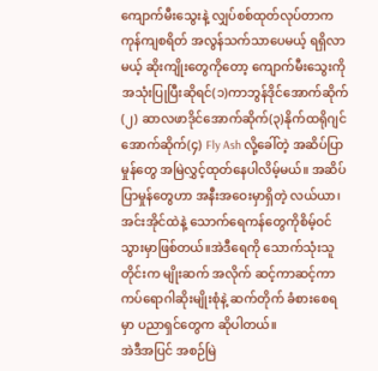ကျောက်မီးသွေးနဲ့ လျှပ်စစ်ထုတ်လုပ်တာက ကုန်ကျစရိတ် အလွန်သက်သာပေမယ့် ရရှိလာမယ့် ဆိုးကျိုးတွေကိုတော့ ကျောက်မီးသွေးကို အသုံးပြုပြီးဆိုရင်(၁)ကာဘွန်ဒိုင်အောက်ဆိုက်(၂) ဆာလဖာဒိုင်အောက်ဆိုက်(၃)နိုက်ထရိုဂျင်အောက်ဆိုက်(၄) Fly Ash လို့ခေါ်တဲ့ အဆိပ်ပြာမှုန်တွေ အမြဲလွှင့်ထုတ်နေပါလိမ့်မယ်။ အဆိပ်ပြာမှုန်တွေဟာ အနီးအဝေးမှာရှိတဲ့ လယ်ယာ၊ အင်းအိုင်ထဲနဲ့ သောက်ရေကန်တွေကိုစိမ့်ဝင်သွားမှာဖြစ်တယ်။အဲဒီရေကို သောက်သုံးသူတိုင်းက မျိုးဆက် အလိုက် ဆင့်ကာဆင့်ကာ ကပ်ရောဂါဆိုးမျိုးစုံနဲ့ ဆက်တိုက် ခံစားစေရမှာ ပညာရှင်တွေက ဆိုပါတယ်။
အဲဒီအပြင် အစဉ်မြဲ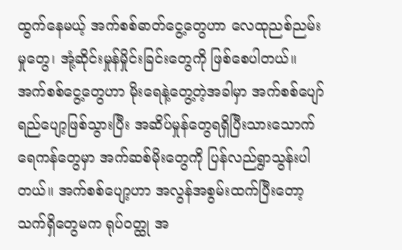ထွက်နေမယ့် အက်စစ်ဓာတ်ငွေ့တွေဟာ လေထုညစ်ညမ်းမှုတွေ၊ အုံ့ဆိုင်းမှုန်မှိုင်းခြင်းတွေကို ဖြစ်စေပါတယ်။ အက်စစ်ငွေ့တွေဟာ မိုးရေနဲ့တွေ့တဲ့အခါမှာ အက်စစ်ပျော်ရည်ပျော့ဖြစ်သွားပြီး အဆိပ်မှုန်တွေရရှိပြီးသားသောက်ရေကန်တွေမှာ အက်ဆစ်မိုးတွေကို ပြန်လည်ရွာသွန်းပါတယ်။ အက်စစ်ပျော့ဟာ အလွန်အစွမ်းထက်ပြီးတော့ သက်ရှိတွေမက ရုပ်ဝတ္ထု အ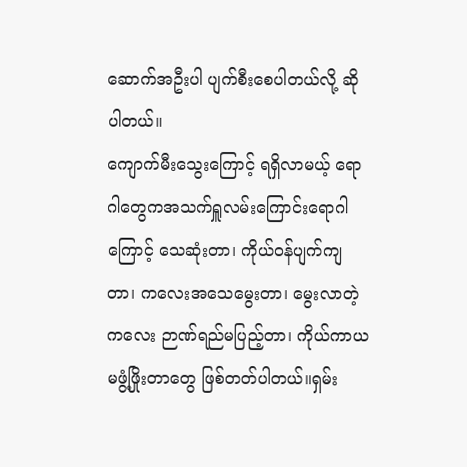ဆောက်အဦးပါ ပျက်စီးစေပါတယ်လို့ ဆိုပါတယ်။
ကျောက်မီးသွေးကြောင့် ရရှိလာမယ့် ရောဂါတွေကအသက်ရှူလမ်းကြောင်းရောဂါကြောင့် သေဆုံးတာ၊ ကိုယ်ဝန်ပျက်ကျတာ၊ ကလေးအသေမွေးတာ၊ မွေးလာတဲ့ကလေး ဉာဏ်ရည်မပြည့်တာ၊ ကိုယ်ကာယ မဖွံ့ဖြိုးတာတွေ ဖြစ်တတ်ပါတယ်။ရှမ်း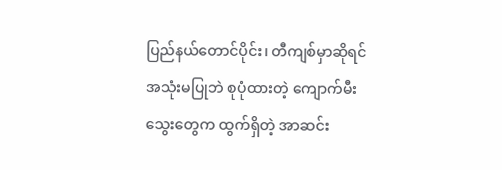ပြည်နယ်တောင်ပိုင်း၊ တီကျစ်မှာဆိုရင် အသုံးမပြုဘဲ စုပုံထားတဲ့ ကျောက်မီးသွေးတွေက ထွက်ရှိတဲ့ အာဆင်း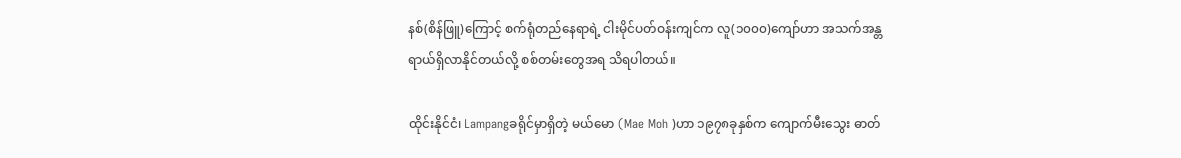နစ်(စိန်ဖြူ)ကြောင့် စက်ရုံတည်နေရာရဲ့ ငါးမိုင်ပတ်ဝန်းကျင်က လူ(၁၀၀၀)ကျော်ဟာ အသက်အန္တရာယ်ရှိလာနိုင်တယ်လို့ စစ်တမ်းတွေအရ သိရပါတယ်။

ထိုင်းနိုင်ငံ၊ Lampangခရိုင်မှာရှိတဲ့ မယ်မော (Mae Moh )ဟာ ၁၉၇၈ခုနှစ်က ကျောက်မီးသွေး ဓာတ်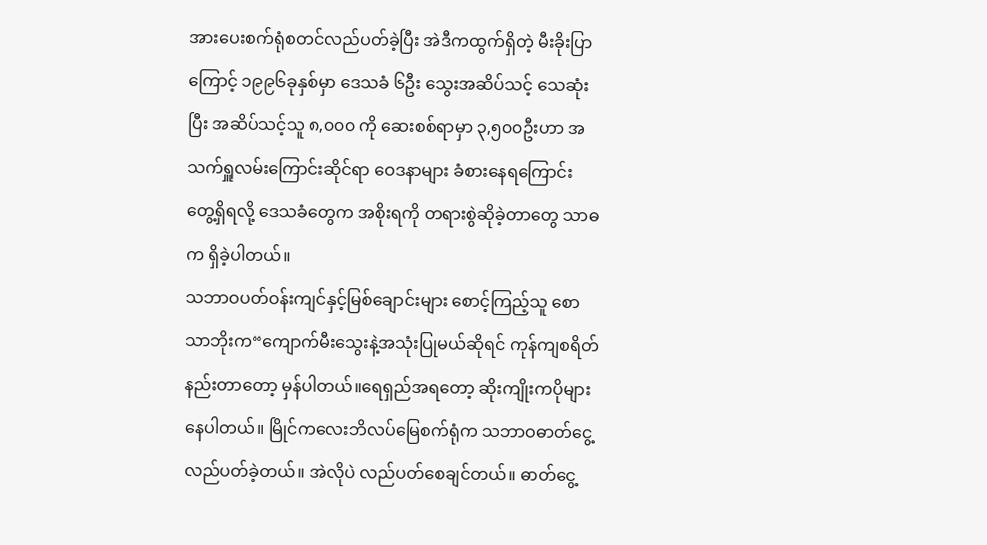အားပေးစက်ရုံစတင်လည်ပတ်ခဲ့ပြီး အဲဒီကထွက်ရှိတဲ့ မီးခိုးပြာကြောင့် ၁၉၉၆ခုနှစ်မှာ ဒေသခံ ၆ဦး သွေးအဆိပ်သင့် သေဆုံးပြီး အဆိပ်သင့်သူ ၈,၀၀၀ ကို ဆေးစစ်ရာမှာ ၃,၅၀၀ဦးဟာ အသက်ရှူလမ်းကြောင်းဆိုင်ရာ ဝေဒနာများ ခံစားနေရကြောင်း တွေ့ရှိရလို့ ဒေသခံတွေက အစိုးရကို တရားစွဲဆိုခဲ့တာတွေ သာဓက ရှိခဲ့ပါတယ်။
သဘာဝပတ်ဝန်းကျင်နှင့်မြစ်ချောင်းများ စောင့်ကြည့်သူ စောသာဘိုးက“ကျောက်မီးသွေးနဲ့အသုံးပြုမယ်ဆိုရင် ကုန်ကျစရိတ်နည်းတာတော့ မှန်ပါတယ်။ရေရှည်အရတော့ ဆိုးကျိုးကပိုများနေပါတယ်။ မြိုင်ကလေးဘိလပ်မြေစက်ရုံက သဘာဝဓာတ်ငွေ့လည်ပတ်ခဲ့တယ်။ အဲလိုပဲ လည်ပတ်စေချင်တယ်။ ဓာတ်ငွေ့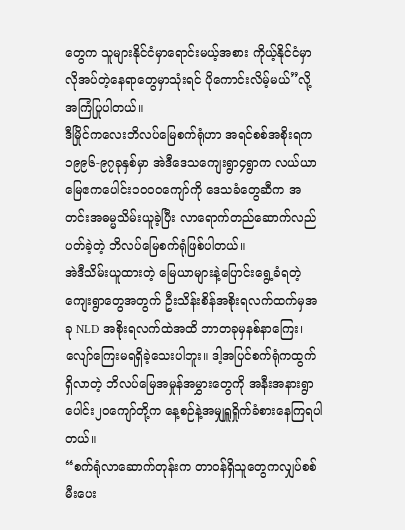တွေက သူများနိုင်ငံမှာရောင်းမယ့်အစား ကိုယ့်နိုင်ငံမှာ လိုအပ်တဲ့နေရာတွေမှာသုံးရင် ပိုကောင်းလိမ့်မယ်”လို့ အကြံပြုပါတယ်။
ဒီမြိုင်ကလေးဘိလပ်မြေစက်ရုံဟာ အရင်စစ်အစိုးရက၁၉၉၆-၉၇ခုနှစ်မှာ အဲဒီဒေသကျေးရွာ၄ရွာက လယ်ယာမြေဧကပေါင်း၁၀၀၀ကျော်ကို ဒေသခံတွေဆီက အတင်းအဓမ္မသိမ်းယူခဲ့ပြီး လာရောက်တည်ဆောက်လည်ပတ်ခဲ့တဲ့ ဘိလပ်မြေစက်ရုံဖြစ်ပါတယ်။
အဲဒီသိမ်းယူထားတဲ့ မြေယာများနဲ့ပြောင်းရွေ့ခံရတဲ့ကျေးရွာတွေအတွက် ဦးသိန်းစိန်အစိုးရလက်ထက်မှအခု NLD အစိုးရလက်ထဲအထိ ဘာတခုမှနစ်နာကြေး၊ လျော်ကြေးမရရှိခဲ့သေးပါဘူး။ ဒါ့အပြင်စက်ရုံကထွက်ရှိလာတဲ့ ဘိလပ်မြေအမှုန်အမွှားတွေကို အနီးအနားရွာပေါင်း၂၀ကျော်တို့က နေ့စဉ်နဲ့အမျှရှူရှိုက်ခံစားနေကြရပါတယ်။
“စက်ရုံလာဆောက်တုန်းက တာဝန်ရှိသူတွေကလျှပ်စစ်မီးပေး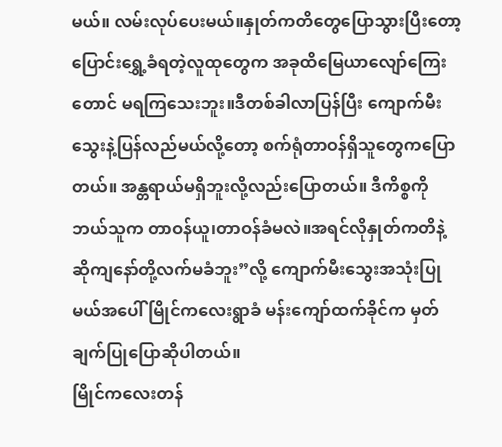မယ်။ လမ်းလုပ်ပေးမယ်။နှုတ်ကတိတွေပြောသွားပြီးတော့ ပြောင်းရွှေ့ခံရတဲ့လူထုတွေက အခုထိမြေယာလျော်ကြေးတောင် မရကြသေးဘူး။ဒီတစ်ခါလာပြန်ပြီး ကျောက်မီးသွေးနဲ့ပြန်လည်မယ်လို့တော့ စက်ရုံတာဝန်ရှိသူတွေကပြောတယ်။ အန္တရာယ်မရှိဘူးလို့လည်းပြောတယ်။ ဒီကိစ္စကိုဘယ်သူက တာဝန်ယူ၊တာဝန်ခံမလဲ။အရင်လိုနှုတ်ကတိနဲ့ ဆိုကျနော်တို့လက်မခံဘူး”လို့ ကျောက်မီးသွေးအသုံးပြုမယ်အပေါ် မြိုင်ကလေးရွာခံ မန်းကျော်ထက်ခိုင်က မှတ်ချက်ပြုပြောဆိုပါတယ်။
မြိုင်ကလေးတန်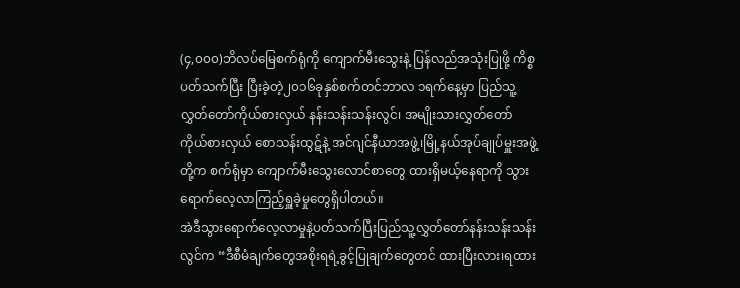(၄,၀၀၀)ဘိလပ်မြေစက်ရုံကို ကျောက်မီးသွေးနဲ့ ပြန်လည်အသုံးပြုဖို့ ကိစ္စပတ်သက်ပြီး ပြီးခဲ့တဲ့၂၀၁၆ခုနှစ်စက်တင်ဘာလ ၁ရက်နေ့မှာ ပြည်သူ့လွှတ်တော်ကိုယ်စားလှယ် နန်းသန်းသန်းလွင်၊ အမျိုးသားလွှတ်တော်ကိုယ်စားလှယ် စောသန်းထွဋ်နဲ့ အင်ဂျင်နီယာအဖွဲ့၊မြို့နယ်အုပ်ချုပ်မှူးအဖွဲ့တို့က စက်ရုံမှာ ကျောက်မီးသွေးလောင်စာတွေ ထားရှိမယ့်နေရာကို သွားရောက်လေ့လာကြည့်ရှူခဲ့မှုတွေရှိပါတယ်။
အဲဒီသွားရောက်လေ့လာမှုနဲ့ပတ်သက်ပြီးပြည်သူ့လွှတ်တော်နန်းသန်းသန်းလွင်က “ဒီစီမံချက်တွေအစိုးရရဲ့ခွင့်ပြုချက်တွေတင် ထားပြီးလား၊ရထား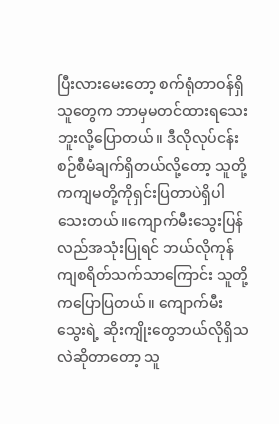ပြီးလားမေးတော့ စက်ရုံတာဝန်ရှိသူတွေက ဘာမှမတင်ထားရသေးဘူးလို့ပြောတယ်။ ဒီလိုလုပ်ငန်းစဉ်စီမံချက်ရှိတယ်လို့တော့ သူတို့ကကျမတို့ကိုရှင်းပြတာပဲရှိပါသေးတယ်။ကျောက်မီးသွေးပြန်လည်အသုံးပြုရင် ဘယ်လိုကုန်ကျစရိတ်သက်သာကြောင်း သူတို့ကပြောပြတယ်။ ကျောက်မီးသွေးရဲ့ ဆိုးကျိုးတွေဘယ်လိုရှိသလဲဆိုတာတော့ သူ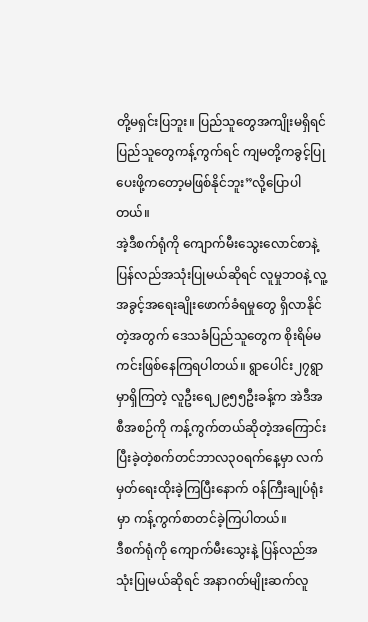တို့မရှင်းပြဘူး။ ပြည်သူတွေအကျိုးမရှိရင် ပြည်သူတွေကန့်ကွက်ရင် ကျမတို့ကခွင့်ပြုပေးဖို့ကတော့မဖြစ်နိုင်ဘူး”လို့ပြောပါတယ်။
အဲ့ဒီစက်ရုံကို ကျောက်မီးသွေးလောင်စာနဲ့ ပြန်လည်အသုံးပြုမယ်ဆိုရင် လူမှုဘဝနဲ့ လူ့အခွင့်အရေးချိုးဖောက်ခံရမှုတွေ ရှိလာနိုင်တဲ့အတွက် ဒေသခံပြည်သူတွေက စိုးရိမ်မကင်းဖြစ်နေကြရပါတယ်။ ရွာပေါင်း၂၇ရွာမှာရှိကြတဲ့ လူဦးရေ၂၉၅၅ဦးခန့်က အဲဒီအစီအစဉ်ကို ကန့်ကွက်တယ်ဆိုတဲ့အကြောင်း ပြီးခဲ့တဲ့စက်တင်ဘာလ၃၀ရက်နေ့မှာ လက်မှတ်ရေးထိုးခဲ့ကြပြီးနောက် ၀န်ကြီးချုပ်ရုံးမှာ ကန့်ကွက်စာတင်ခဲ့ကြပါတယ်။
ဒီစက်ရုံကို ကျောက်မီးသွေးနဲ့ ပြန်လည်အသုံးပြုမယ်ဆိုရင် အနာဂတ်မျိုးဆက်လူ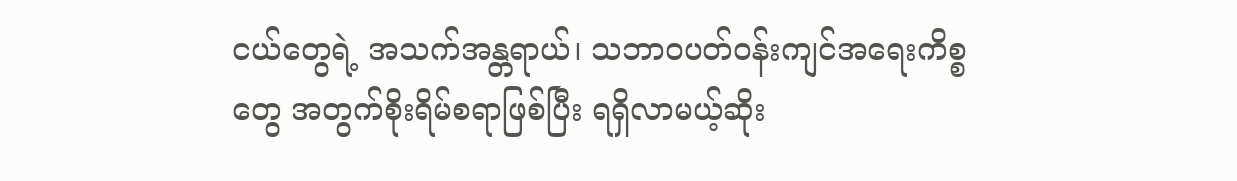ငယ်တွေရဲ့ အသက်အန္တရာယ်၊ သဘာဝပတ်ဝန်းကျင်အရေးကိစ္စတွေ အတွက်စိုးရိမ်စရာဖြစ်ပြီး ရရှိလာမယ့်ဆိုး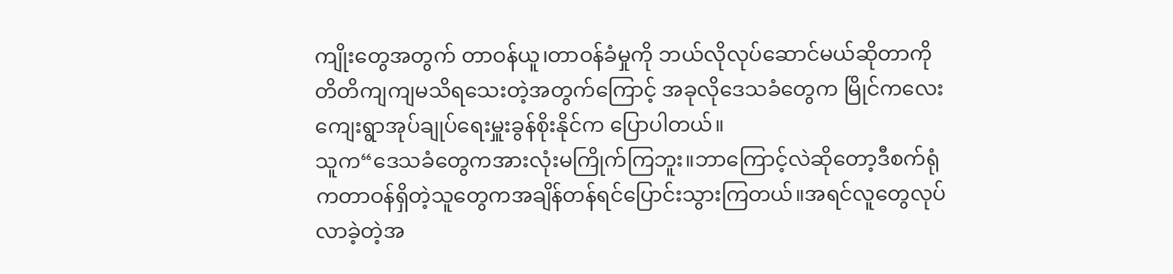ကျိုးတွေအတွက် တာဝန်ယူ၊တာဝန်ခံမှုကို ဘယ်လိုလုပ်ဆောင်မယ်ဆိုတာကို တိတိကျကျမသိရသေးတဲ့အတွက်ကြောင့် အခုလိုဒေသခံတွေက မြိုင်ကလေးကျေးရွာအုပ်ချုပ်ရေးမှူးခွန်စိုးနိုင်က ပြောပါတယ်။
သူက“ဒေသခံတွေကအားလုံးမကြိုက်ကြဘူး။ဘာကြောင့်လဲဆိုတော့ဒီစက်ရုံကတာဝန်ရှိတဲ့သူတွေကအချိန်တန်ရင်ပြောင်းသွားကြတယ်။အရင်လူတွေလုပ်လာခဲ့တဲ့အ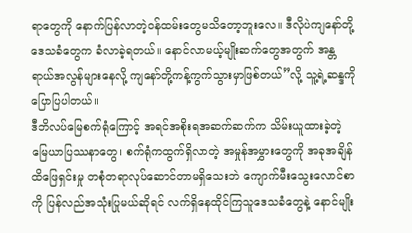ရာတွေကို နောက်ပြန်လာတဲ့ဝန်ထမ်းတွေမသိတော့ဘူးလေ။ ဒီလိုပဲကျနော်တို့ဒေသခံတွေက ခံလာခဲ့ရတယ်။ နောင်လာမယ့်မျိုးဆက်တွေအတွက် အန္တရာယ်အလွန်များနေလို့ ကျနော်တို့ကန့်ကွက်သွားမှာဖြစ်တယ်”လို့ သူ့ရဲ့ဆန္ဒကိုပြောပြပါတယ်။
ဒီဘိလပ်မြေစက်ရုံကြောင့် အရင်အစိုးရအဆက်ဆက်က သိမ်းယူထားခဲ့တဲ့ မြေယာပြဿနာတွေ၊ စက်ရုံကထွက်ရှိလာတဲ့ အမှုန်အမွှားတွေကို အခုအချိန်ထိဖြေရှင်းမှု တစုံတရာလုပ်ဆောင်တာမရှိသေးဘဲ ကျောက်မီးသွေးလောင်စာကို ပြန်လည်အသုံးပြုမယ်ဆိုရင် လက်ရှိနေထိုင်ကြသူဒေသခံတွေနဲ့ နောင်မျိုး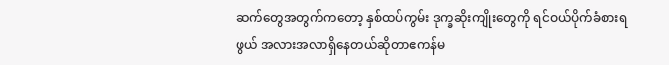ဆက်တွေအတွက်ကတော့ နှစ်ထပ်ကွမ်း ဒုက္ခဆိုးကျိုးတွေကို ရင်ဝယ်ပိုက်ခံစားရဖွယ် အလားအလာရှိနေတယ်ဆိုတာဧကန်မ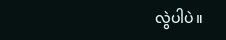လွဲပါပဲ။